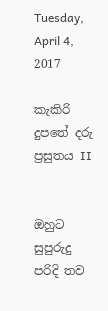Tuesday, April 4, 2017

කැකිරි දුපතේ දරු ප්‍රසුතය II


ඔහුට සුපුරුදු පරිදි තව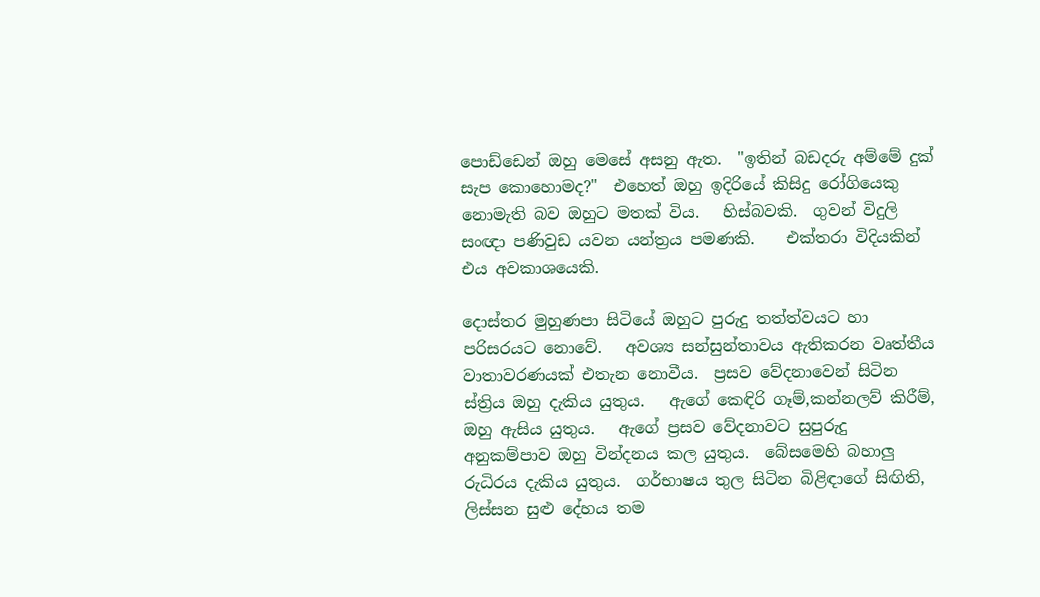පොඩ්ඩෙන් ඔහු මෙසේ අසනු ඇත.  "ඉතින් බඩදරු අම්මේ දුක් සැප කොහොමද?"  එහෙත් ඔහු ඉදිරියේ කිසිදු රෝගියෙකු නොමැති බව ඔහුට මතක් විය.   හිස්බවකි.  ගුවන් විදුලි සංඥා පණිවුඩ යවන යන්ත්‍රය පමණකි.    එක්තරා විදියකින් එය අවකාශයෙකි.

දොස්තර මුහුණපා සිටියේ ඔහුට පුරුදු තත්ත්වයට හා පරිසරයට නොවේ.   අවශ්‍ය සන්සුන්තාවය ඇතිකරන වෘත්තීය වාතාවරණයක් එතැන නොවීය.  ප්‍රසව වේදනාවෙන් සිටින ස්ත්‍රිය ඔහු දැකිය යුතුය.   ඇගේ කෙඳිරි ගෑම්,කන්නලව් කිරීම්, ඔහු ඇසිය යුතුය.   ඇගේ ප්‍රසව වේදනාවට සුපුරුදු අනුකම්පාව ඔහු වින්දනය කල යුතුය.  බේසමෙහි බහාලු රුධිරය දැකිය යුතුය.  ගර්භාෂය තුල සිටින බිළිඳාගේ සිඟිති, ලිස්සන සුළු දේහය තම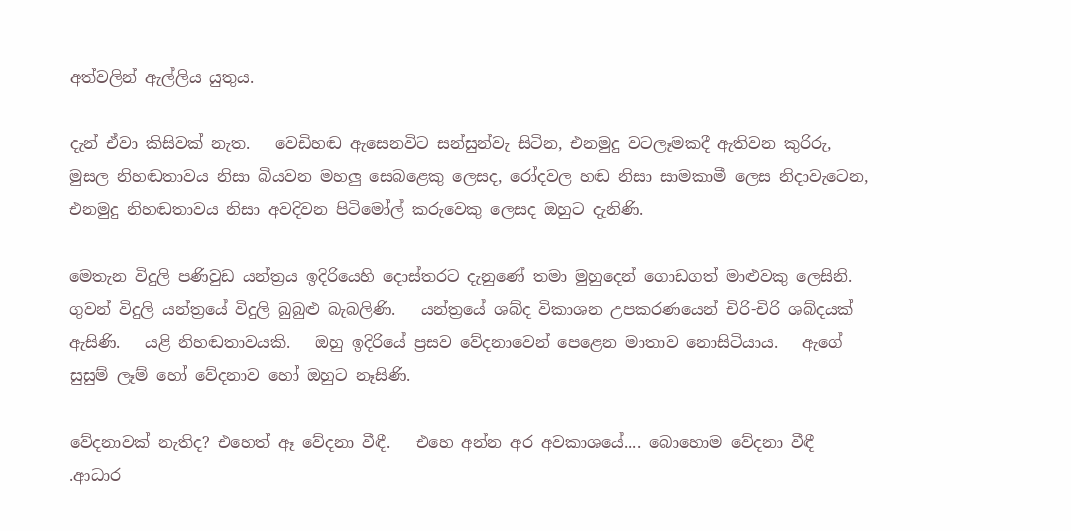අත්වලින් ඇල්ලිය යුතුය.

දැන් ඒවා කිසිවක් නැත.   වෙඩිහඬ ඇසෙනවිට සන්සුන්වැ සිටින, එනමුදු වටලෑමකදී ඇතිවන කුරිරු, මුසල නිහඬතාවය නිසා බියවන මහලු සෙබළෙකු ලෙසද, රෝදවල හඬ නිසා සාමකාමී ලෙස නිදාවැටෙන, එනමුදු නිහඬතාවය නිසා අවදිවන පිටිමෝල් කරුවෙකු ලෙසද ඔහුට දැනිණි.

මෙතැන විදුලි පණිවුඩ යන්ත්‍රය ඉදිරියෙහි දොස්තරට දැනුණේ තමා මුහුදෙන් ගොඩගත් මාළුවකු ලෙසිනි.   ගුවන් විදුලි යන්ත්‍රයේ විදුලි බුබුළු බැබලිණි.   යන්ත්‍රයේ ශබ්ද විකාශන උපකරණයෙන් චිරි-චිරි ශබ්දයක් ඇසිණි.   යළි නිහඬතාවයකි.   ඔහු ඉදිරියේ ප්‍රසව වේදනාවෙන් පෙළෙන මාතාව නොසිටියාය.   ඇගේ සුසුම් ලෑම් හෝ වේදනාව හෝ ඔහුට නෑසිණි.

වේදනාවක් නැතිද? එහෙත් ඈ වේදනා වීඳී.   එහෙ අන්න අර අවකාශයේ.... බොහොම වේදනා වීඳී .ආධාර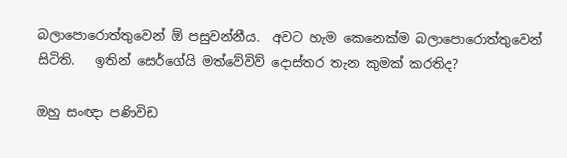බලාපොරොත්තුවෙන් ඕ පසුවන්නීය.  අවට හැම කෙනෙක්ම බලාපොරොත්තුවෙන් සිටිති.   ඉතින් සෙර්ගේයි මත්වේවිව් දොස්තර තැන කුමක් කරතිද?

ඔහු සංඥා පණිවිඩ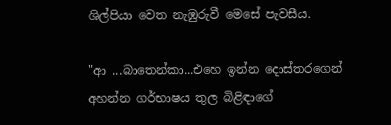ශිල්පියා වෙත නැඹුරුවී මෙසේ පැවසීය.

"ආ ...බාතෙන්කා...එහෙ ඉන්න දොස්තරගෙන් අහන්න ගර්භාෂය තුල බිළිඳාගේ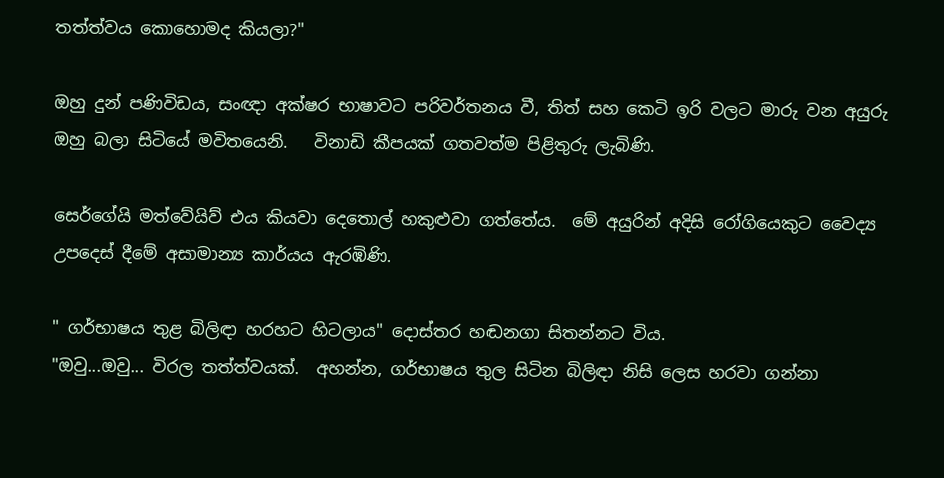තත්ත්වය කොහොමද කියලා?"

ඔහු දුන් පණිවිඩය, සංඥා අක්ෂර භාෂාවට පරිවර්තනය වී, තිත් සහ කෙටි ඉරි වලට මාරු වන අයුරු ඔහු බලා සිටියේ මවිතයෙනි.   විනාඩි කීපයක් ගතවත්ම පිළිතුරු ලැබිණි.

සෙර්ගේයි මත්වේයිව් එය කියවා දෙතොල් හකුළුවා ගත්තේය.  මේ අයුරින් අදිසි රෝගියෙකුට වෛද්‍ය උපදෙස් දීමේ අසාමාන්‍ය කාර්යය ඇරඹිණි.

" ගර්භාෂය තුළ බිලිඳා හරහට හිටලාය" දොස්තර හඬනගා සිතන්නට විය.
"ඔවු...ඔවු... විරල තත්ත්වයක්.  අහන්න, ගර්භාෂය තුල සිටින බිලිඳා නිසි ලෙස හරවා ගන්නා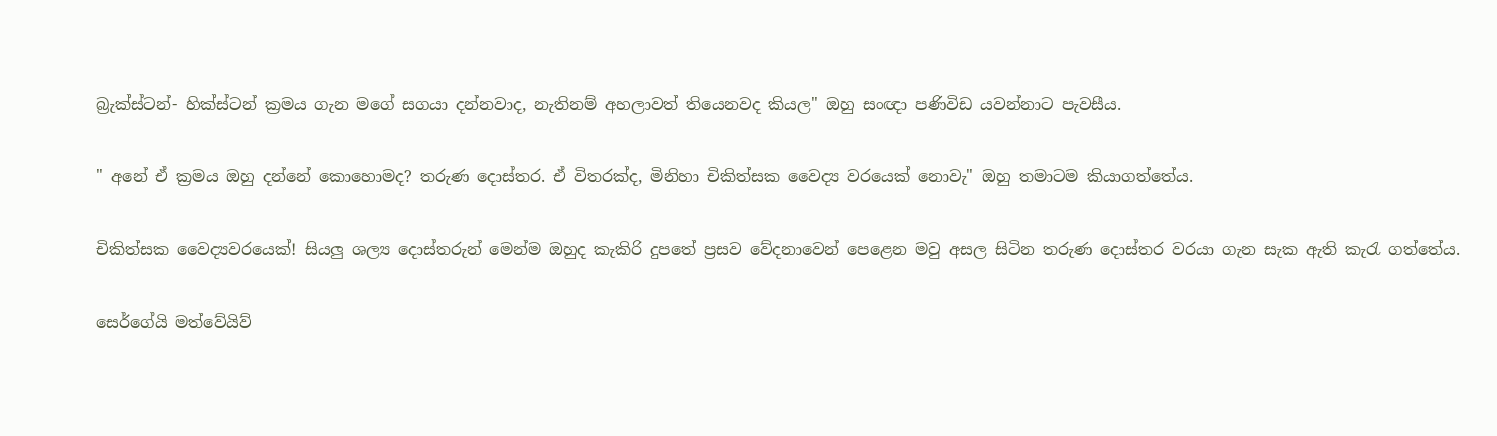බ්‍රැක්ස්ටන්- හික්ස්ටන් ක්‍රමය ගැන මගේ සගයා දන්නවාද, නැතිනම් අහලාවත් තියෙනවද කියල" ඔහු සංඥා පණිවිඩ යවන්නාට පැවසීය.

" අනේ ඒ ක්‍රමය ඔහු දන්නේ කොහොමද? තරුණ දොස්තර. ඒ විතරක්ද, මිනිහා චිකිත්සක වෛද්‍ය වරයෙක් නොවැ" ඔහු තමාටම කියාගත්තේය.

චිකිත්සක වෛද්‍යවරයෙක්! සියලු ශල්‍ය දොස්තරුන් මෙන්ම ඔහුද කැකිරි දුපතේ ප්‍රසව වේදනාවෙන් පෙළෙන මවු අසල සිටින තරුණ දොස්තර වරයා ගැන සැක ඇති කැරැ ගත්තේය.

සෙර්ගේයි මත්වේයිව්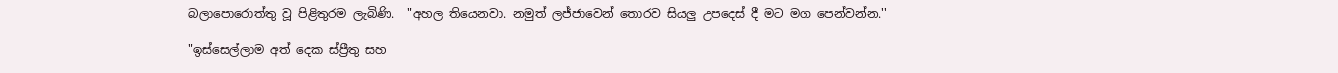බලාපොරොත්තු වූ පිළිතුරම ලැබිණි.  "අහල තියෙනවා. නමුත් ලජ්ජාවෙන් තොරව සියලු උපදෙස් දී මට මග පෙන්වන්න.''

"ඉස්සෙල්ලාම අත් දෙක ස්ප්‍රීතු සහ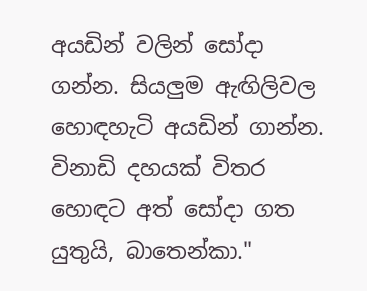අයඩින් වලින් සෝදා ගන්න. සියලුම ඇඟිලිවල හොඳහැටි අයඩින් ගාන්න.  විනාඩි දහයක් විතර හොඳට අත් සෝදා ගත යුතුයි, බාතෙන්කා."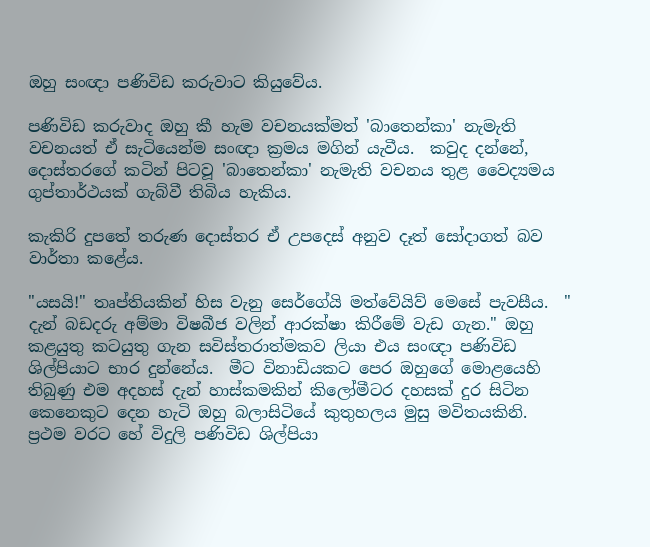ඔහු සංඥා පණිවිඩ කරුවාට කියුවේය.

පණිවිඩ කරුවාද ඔහු කී හැම වචනයක්මත් 'බාතෙන්කා' නැමැති වචනයත් ඒ සැටියෙන්ම සංඥා ක්‍රමය මගින් යැවීය.  කවුද දන්නේ, දොස්තරගේ කටින් පිටවූ 'බාතෙන්කා' නැමැති වචනය තුළ වෛද්‍යමය ගුප්තාර්ථයක් ගැබ්වී තිබිය හැකිය.

කැකිරි දුපතේ තරුණ දොස්තර ඒ උපදෙස් අනුව දෑත් සෝදාගත් බව වාර්තා කළේය.

"යසයි!" තෘප්තියකින් හිස වැනු සෙර්ගේයි මත්වේයිව් මෙසේ පැවසීය.  " දැන් බඩදරු අම්මා විෂබීජ වලින් ආරක්ෂා කිරීමේ වැඩ ගැන." ඔහු කළයුතු කටයුතු ගැන සවිස්තරාත්මකව ලියා එය සංඥා පණිවිඩ ශිල්පියාට භාර දුන්නේය.  මීට විනාඩියකට පෙර ඔහුගේ මොළයෙහි තිබුණු එම අදහස් දැන් හාස්කමකින් කිලෝමීටර දහසක් දුර සිටින කෙනෙකුට දෙන හැටි ඔහු බලාසිටියේ කුතුහලය මුසු මවිතයකිනි.  ප්‍රථම වරට හේ විදුලි පණිවිඩ ශිල්පියා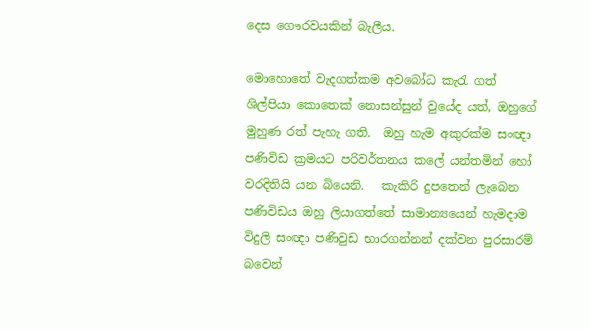දෙස ගෞරවයකින් බැලීය.

මොහොතේ වැදගත්කම අවබෝධ කැරැ ගත් ශිල්පියා කොතෙක් නොසන්සුන් වුයේද යත්, ඔහුගේ මුහුණ රත් පැහැ ගති.  ඔහු හැම අකුරක්ම සංඥා පණිවිඩ ක්‍රමයට පරිවර්තනය කලේ යන්තමින් හෝ වරදිතියි යන බියෙනි.   කැකිරි දුපතෙන් ලැබෙන පණිවිඩය ඔහු ලියාගත්තේ සාමාන්‍යයෙන් හැමදාම විදුලි සංඥා පණිවුඩ භාරගන්නන් දක්වන පුරසාරම් බවෙන්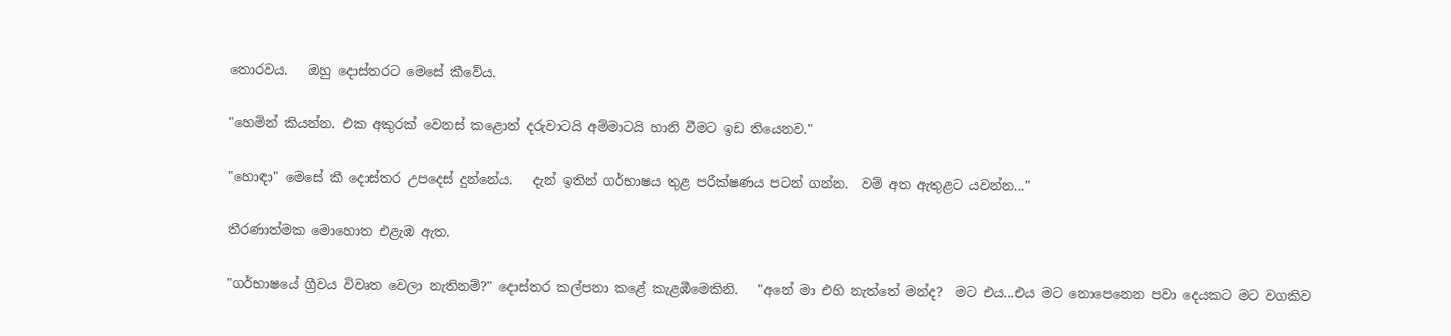තොරවය.   ඔහු දොස්තරට මෙසේ කීවේය.

"හෙමින් කියන්න. එක අකුරක් වෙනස් කළොත් දරුවාටයි අම්මාටයි හානි වීමට ඉඩ තියෙනව."

"හොඳා" මෙසේ කී දොස්තර උපදෙස් දුන්නේය.   දැන් ඉතින් ගර්භාෂය තුළ පරීක්ෂණය පටන් ගන්න.  වම් අත ඇතුළට යවන්න..."

තීරණාත්මක මොහොත එළැඹ ඇත.

"ගර්භාෂයේ ග්‍රීවය විවෘත වෙලා නැතිනම්?" දොස්තර කල්පනා කළේ කැළඹීමෙකිනි.   "අනේ මා එහි නැත්තේ මන්ද?  මට එය...එය මට නොපෙනෙන පවා දෙයකට මට වගකිව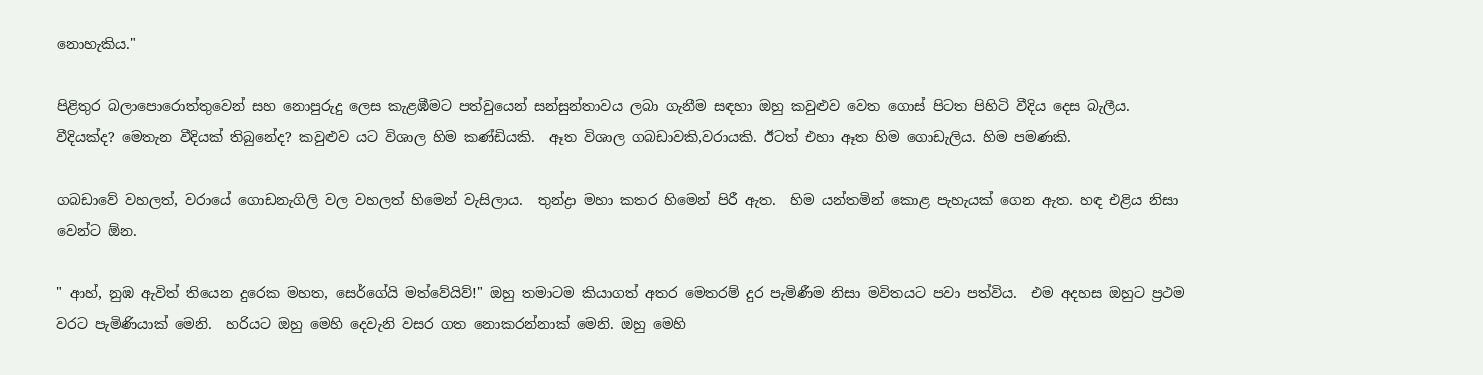නොහැකිය."

පිළිතුර බලාපොරොත්තුවෙන් සහ නොපුරුදු ලෙස කැළඹීමට පත්වුයෙන් සන්සුන්තාවය ලබා ගැනීම සඳහා ඔහු කවුළුව වෙත ගොස් පිටත පිහිටි වීදිය දෙස බැලීය.  වීදියක්ද? මෙතැන වීදියක් තිබුනේද? කවුළුව යට විශාල හිම කණ්ඩියකි.  ඈත විශාල ගබඩාවකි,වරායකි. ඊටත් එහා ඈත හිම ගොඩැලිය. හිම පමණකි.

ගබඩාවේ වහලත්, වරායේ ගොඩනැගිලි වල වහලත් හිමෙන් වැසිලාය.  තුන්ද්‍රා මහා කතර හිමෙන් පිරී ඇත.  හිම යන්තමින් කොළ පැහැයක් ගෙන ඇත. හඳ එළිය නිසා වෙන්ට ඕන.

" ආහ්, නුඹ ඇවිත් තියෙන දුරෙක මහත, සෙර්ගේයි මත්වේයිව්!" ඔහු තමාටම කියාගත් අතර මෙතරම් දුර පැමිණීම නිසා මවිතයට පවා පත්විය.  එම අදහස ඔහුට ප්‍රථම වරට පැමිණියාක් මෙනි.  හරියට ඔහු මෙහි දෙවැනි වසර ගත නොකරන්නාක් මෙනි. ඔහු මෙහි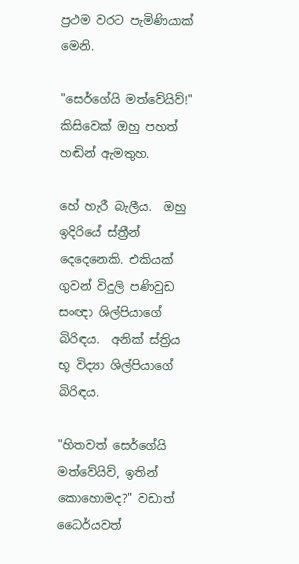ප්‍රථම වරට පැමිණියාක් මෙනි.

"සෙර්ගේයි මත්වේයිව්!" කිසිවෙක් ඔහු පහත් හඬින් ඇමතුහ.

හේ හැරී බැලීය.  ඔහු ඉදිරියේ ස්ත්‍රීන් දෙදෙනෙකි. එකියක් ගුවන් විදුලි පණිවුඩ සංඥා ශිල්පියාගේ බිරිඳය.  අනික් ස්ත්‍රිය භූ විද්‍යා ශිල්පියාගේ බිරිඳය.

"හිතවත් සෙර්ගේයි මත්වේයිව්, ඉතින් කොහොමද?" වඩාත් ධෛර්යවත්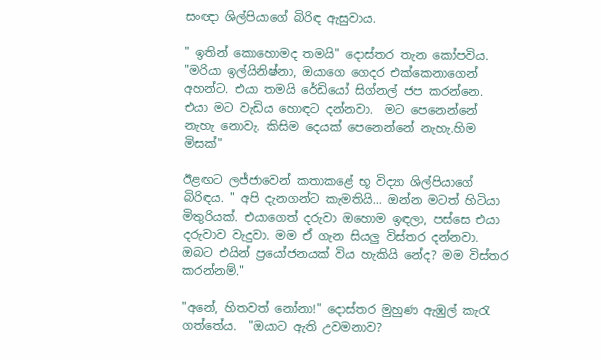සංඥා ශිල්පියාගේ බිරිඳ ඇසුවාය.

" ඉතින් කොහොමද තමයි" දොස්තර තැන කෝපවිය.  "මරියා ඉල්යිනිෂ්නා, ඔයාගෙ ගෙදර එක්කෙනාගෙන් අහන්ට. එයා තමයි රේඩියෝ සිග්නල් ජප කරන්නෙ. එයා මට වැඩිය හොඳට දන්නවා.  මට පෙනෙන්නේ නැහැ නොවැ. කිසිම දෙයක් පෙනෙන්නේ නැහැ.හිම මිසක්"

ඊළඟට ලජ්ජාවෙන් කතාකළේ භූ විද්‍යා ශිල්පියාගේ බිරිඳය. " අපි දැනගන්ට කැමතියි... ඔන්න මටත් හිටියා මිතුරියක්. එයාගෙත් දරුවා ඔහොම ඉඳලා, පස්සෙ එයා දරුවාව වැදුවා. මම ඒ ගැන සියලු විස්තර දන්නවා.  ඔබට එයින් ප්‍රයෝජනයක් විය හැකියි නේද? මම විස්තර කරන්නම්."

"අනේ, හිතවත් නෝනා!" දොස්තර මුහුණ ඇඹුල් කැරැ ගත්තේය.  "ඔයාට ඇති උවමනාව?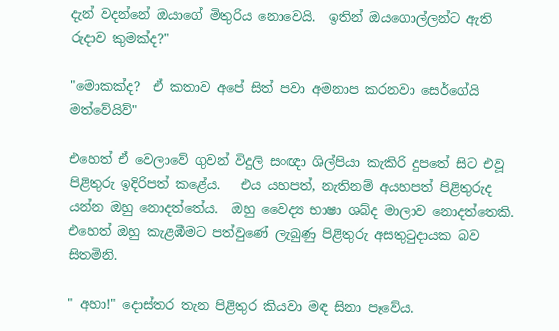දැන් වදන්නේ ඔයාගේ මිතුරිය නොවෙයි.  ඉතින් ඔයගොල්ලන්ට ඇති රුදාව කුමක්ද?"

"මොකක්ද?  ඒ කතාව අපේ සිත් පවා අමනාප කරනවා සෙර්ගේයි මත්වේයිව්"

එහෙත් ඒ වෙලාවේ ගුවන් විදුලි සංඥා ශිල්පියා කැකිරි දුපතේ සිට එවූ පිළිතුරු ඉදිරිපත් කළේය.   එය යහපත්, නැතිනම් අයහපත් පිළිතුරුද යන්න ඔහු නොදත්තේය.  ඔහු වෛද්‍ය භාෂා ශබ්ද මාලාව නොදත්තෙකි.   එහෙත් ඔහු කැළඹීමට පත්වුණේ ලැබුණු පිළිතුරු අසතුටුදායක බව සිතමිනි.

" අහා!" දොස්තර තැන පිළිතුර කියවා මඳ සිනා පෑවේය.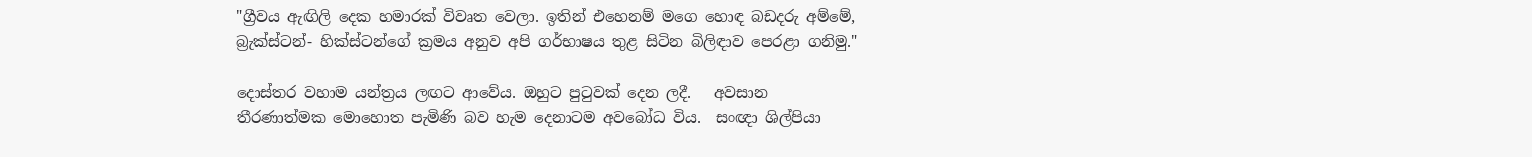"ග්‍රීවය ඇඟිලි දෙක හමාරක් විවෘත වෙලා. ඉතින් එහෙනම් මගෙ හොඳ බඩදරු අම්මේ, බ්‍රැක්ස්ටන්- හික්ස්ටන්ගේ ක්‍රමය අනුව අපි ගර්භාෂය තුළ සිටින බිලිඳාව පෙරළා ගනිමු."

දොස්තර වහාම යන්ත්‍රය ලඟට ආවේය. ඔහුට පුටුවක් දෙන ලදී.   අවසාන තීරණාත්මක මොහොත පැමිණි බව හැම දෙනාටම අවබෝධ විය.  සංඥා ශිල්පියා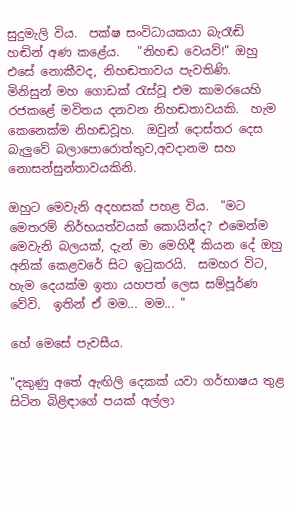සුදුමැලි විය.  පක්ෂ සංවිධායකයා බැරෑඬි හඬින් අණ කළේය.   "නිහඬ වෙයව්!" ඔහු එසේ නොකීවද, නිහඬතාවය පැවතිණි.  මිනිසුන් මහ ගොඩක් රැස්වූ එම කාමරයෙහි රජකළේ මවිතය දනවන නිහඬතාවයකි.  හැම කෙනෙක්ම නිහඬවූහ.  ඔවුන් දොස්තර දෙස බැලුවේ බලාපොරොත්තුව,අවදානම සහ නොසන්සුන්තාවයකිනි.

ඔහුට මෙවැනි අදහසක් පහළ විය.  "මට මෙතරම් නිර්භයත්වයක් කොයින්ද? එමෙන්ම මෙවැනි බලයක්, දැන් මා මෙහිදී කියන දේ ඔහු අනික් කෙළවරේ සිට ඉටුකරයි.  සමහර විට, හැම දෙයක්ම ඉතා යහපත් ලෙස සම්පූර්ණ වේවි.  ඉතින් ඒ මම... මම... "

හේ මෙසේ පැවසීය.

"දකුණු අතේ ඇඟිලි දෙකක් යවා ගර්භාෂය තුළ සිටින බිළිඳාගේ පයක් අල්ලා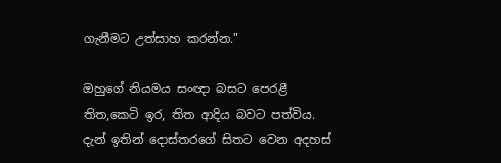ගැනීමට උත්සාහ කරන්න."

ඔහුගේ නියමය සංඥා බසට පෙරළී තිත,කෙටි ඉර, තිත ආදිය බවට පත්විය.  දැන් ඉතින් දොස්තරගේ සිතට වෙන අදහස්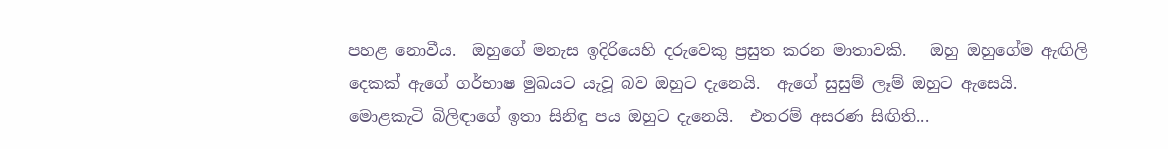පහළ නොවීය.  ඔහුගේ මනැස ඉදිරියෙහි දරුවෙකු ප්‍රසුත කරන මාතාවකි.   ඔහු ඔහුගේම ඇඟිලි දෙකක් ඇගේ ගර්භාෂ මුඛයට යැවූ බව ඔහුට දැනෙයි.  ඇගේ සුසුම් ලෑම් ඔහුට ඇසෙයි.  මොළකැටි බිලිඳාගේ ඉතා සිනිඳු පය ඔහුට දැනෙයි.  එතරම් අසරණ සිඟිති...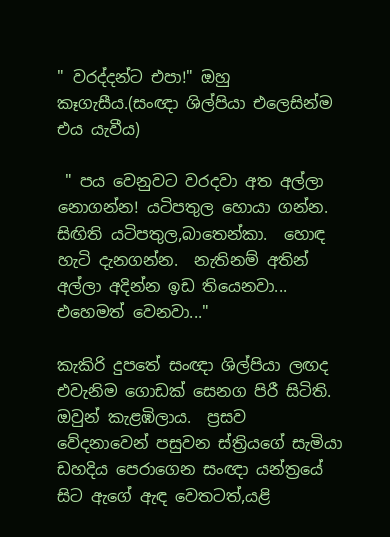" වරද්දන්ට එපා!" ඔහු කෑගැසීය.(සංඥා ශිල්පියා එලෙසින්ම එය යැවීය)

 " පය වෙනුවට වරදවා අත අල්ලා නොගන්න! යටිපතුල හොයා ගන්න.  සිඟිති යටිපතුල,බාතෙන්කා.  හොඳ හැටි දැනගන්න.  නැතිනම් අතින් අල්ලා අදින්න ඉඩ තියෙනවා... එහෙමත් වෙනවා..."

කැකිරි දුපතේ සංඥා ශිල්පියා ලඟද එවැනිම ගොඩක් සෙනග පිරී සිටිති.  ඔවුන් කැළඹිලාය.  ප්‍රසව වේදනාවෙන් පසුවන ස්ත්‍රියගේ සැමියා ඩහදිය පෙරාගෙන සංඥා යන්ත්‍රයේ සිට ඇගේ ඇඳ වෙතටත්,යළි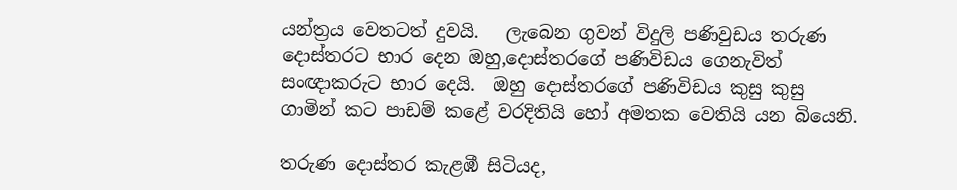යන්ත්‍රය වෙතටත් දුවයි.   ලැබෙන ගුවන් විදුලි පණිවුඩය තරුණ දොස්තරට භාර දෙන ඔහු,දොස්තරගේ පණිවිඩය ගෙනැවිත් සංඥාකරුට භාර දෙයි.  ඔහු දොස්තරගේ පණිවිඩය කුසු කුසු ගාමින් කට පාඩම් කළේ වරදිතියි හෝ අමතක වෙතියි යන බියෙනි.

තරුණ දොස්තර කැළඹී සිටියද,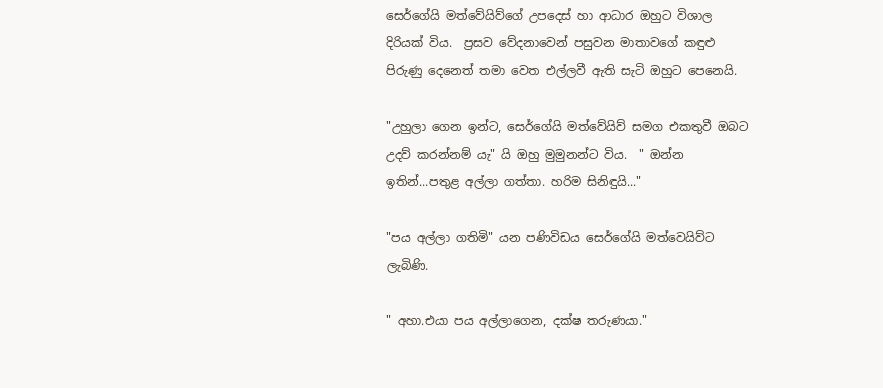සෙර්ගේයි මත්වේයිව්ගේ උපදෙස් හා ආධාර ඔහුට විශාල දිරියක් විය.  ප්‍රසව වේදනාවෙන් පසුවන මාතාවගේ කඳුළු පිරුණු දෙනෙත් තමා වෙත එල්ලවී ඇති සැටි ඔහුට පෙනෙයි.

"උහුලා ගෙන ඉන්ට, සෙර්ගේයි මත්වේයිව් සමග එකතුවී ඔබට උදව් කරන්නම් යැ" යි ඔහු මුමුනන්ට විය.  " ඔන්න ඉතින්...පතුළ අල්ලා ගත්තා. හරිම සිනිඳුයි..."

"පය අල්ලා ගතිමි" යන පණිවිඩය සෙර්ගේයි මත්වෙයිව්ට ලැබිණි.

" අහා.එයා පය අල්ලාගෙන, දක්ෂ තරුණයා."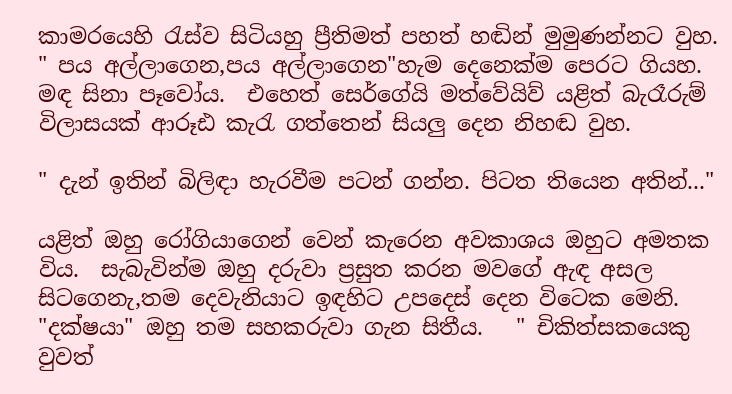කාමරයෙහි රැස්ව සිටියහු ප්‍රීතිමත් පහත් හඬින් මුමුණන්නට වුහ.  " පය අල්ලාගෙන,පය අල්ලාගෙන"හැම දෙනෙක්ම පෙරට ගියහ. මඳ සිනා පෑවෝය.  එහෙත් සෙර්ගේයි මත්වේයිව් යළිත් බැරෑරුම් විලාසයක් ආරූඪ කැරැ ගත්තෙන් සියලු දෙන නිහඬ වුහ.

" දැන් ඉතින් බිලිඳා හැරවීම පටන් ගන්න. පිටත තියෙන අතින්..."

යළිත් ඔහු රෝගියාගෙන් වෙන් කැරෙන අවකාශය ඔහුට අමතක විය.  සැබැවින්ම ඔහු දරුවා ප්‍රසුත කරන මවගේ ඇඳ අසල සිටගෙනැ,තම දෙවැනියාට ඉඳහිට උපදෙස් දෙන විටෙක මෙනි.  "දක්ෂයා" ඔහු තම සහකරුවා ගැන සිතීය.   " චිකිත්සකයෙකු වුවත්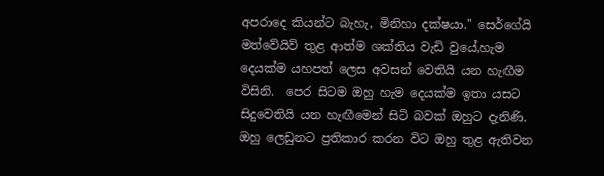අපරාදෙ කියන්ට බැහැ, මිනිහා දක්ෂයා." සෙර්ගේයි මත්වේයිව් තුළ ආත්ම ශක්තිය වැඩි වුයේ,හැම දෙයක්ම යහපත් ලෙස අවසන් වෙතියි යන හැඟීම විසිනි.  පෙර සිටම ඔහු හැම දෙයක්ම ඉතා යසට සිදුවෙතියි යන හැඟීමෙන් සිටි බවක් ඔහුට දැනිණි.  ඔහු ලෙඩුනට ප්‍රතිකාර කරන විට ඔහු තුළ ඇතිවන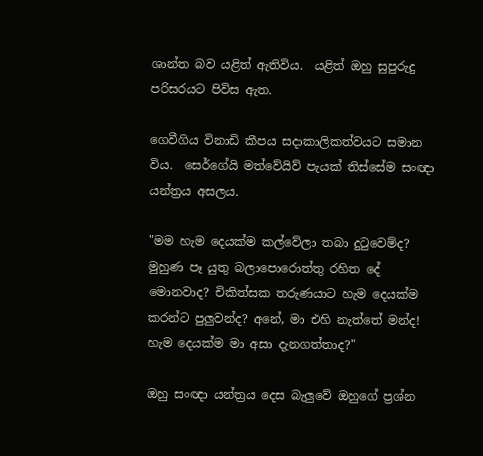ශාන්ත බව යළිත් ඇතිවිය.  යළිත් ඔහු සුපුරුදු පරිසරයට පිවිස ඇත.

ගෙවීගිය විනාඩි කීපය සදාකාලිකත්වයට සමාන විය.  සෙර්ගේයි මත්වේයිව් පැයක් තිස්සේම සංඥා යන්ත්‍රය අසලය.

"මම හැම දෙයක්ම කල්වේලා තබා දුටුවෙම්ද? මුහුණ පෑ යුතු බලාපොරොත්තු රහිත දේ මොනවාද? චිකිත්සක තරුණයාට හැම දෙයක්ම කරන්ට පුලුවන්ද? අනේ, මා එහි නැත්තේ මන්ද! හැම දෙයක්ම මා අසා දැනගත්තාද?"

ඔහු සංඥා යන්ත්‍රය දෙස බැලුවේ ඔහුගේ ප්‍රශ්න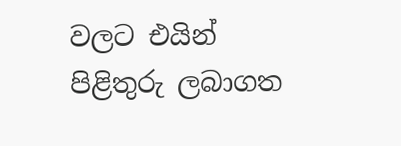වලට එයින් පිළිතුරු ලබාගත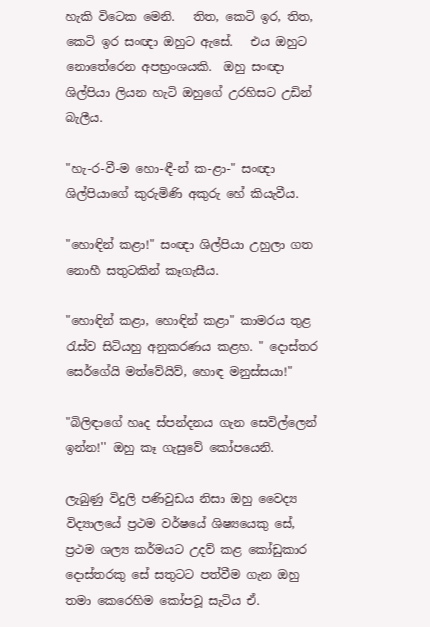හැකි විටෙක මෙනි.   තිත, කෙටි ඉර, තිත, කෙටි ඉර සංඥා ඔහුට ඇසේ.   එය ඔහුට නොතේරෙන අපභ්‍රංශයකි.  ඔහු සංඥා ශිල්පියා ලියන හැටි ඔහුගේ උරහිසට උඩින් බැලීය.

"හැ-ර-වී-ම හො-ඳී-න් ක-ළා-" සංඥා ශිල්පියාගේ කුරුමිණි අකුරු හේ කියැවීය.

"හොඳින් කළා!" සංඥා ශිල්පියා උහුලා ගත නොහී සතුටකින් කෑගැසීය.

"හොඳින් කළා, හොඳින් කළා" කාමරය තුළ රැස්ව සිටියහු අනුකරණය කළහ. " දොස්තර සෙර්ගේයි මත්වේයිව්, හොඳ මනුස්සයා!"

"බිලිඳාගේ හෘද ස්පන්දනය ගැන සෙවිල්ලෙන් ඉන්න!'' ඔහු කෑ ගැසුවේ කෝපයෙනි.

ලැබුණු විදුලි පණිවුඩය නිසා ඔහු වෛද්‍ය විද්‍යාලයේ ප්‍රථම වර්ෂයේ ශිෂ්‍යයෙකු සේ, ප්‍රථම ශල්‍ය කර්මයට උදව් කළ කෝඩුකාර දොස්තරකු සේ සතුටට පත්වීම ගැන ඔහු තමා කෙරෙහිම කෝපවූ සැටිය ඒ.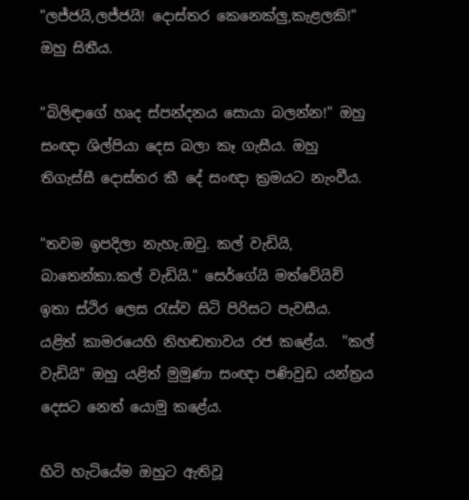"ලජ්ජයි,ලජ්ජයි! දොස්තර කෙනෙක්ලු,කැළලකි!" ඔහු සිතීය.

"බිලිඳාගේ හෘද ස්පන්දනය සොයා බලන්න!" ඔහු සංඥා ශිල්පියා දෙස බලා කෑ ගැසීය. ඔහු තිගැස්සී දොස්තර කී දේ සංඥා ක්‍රමයට නැංවීය.

"තවම ඉපදිලා නැහැ.ඔවු. කල් වැඩියි, බාතෙන්කා.කල් වැඩියි." සෙර්ගේයි මත්වේයිච් ඉතා ස්ථිර ලෙස රැස්ව සිටි පිරිසට පැවසීය.  යළිත් කාමරයෙහි නිහඬතාවය රජ කළේය.  "කල් වැඩියි" ඔහු යළිත් මුමුණා සංඥා පණිවුඩ යන්ත්‍රය දෙසට නෙත් යොමු කළේය.

හිටි හැටියේම ඔහුට ඇතිවූ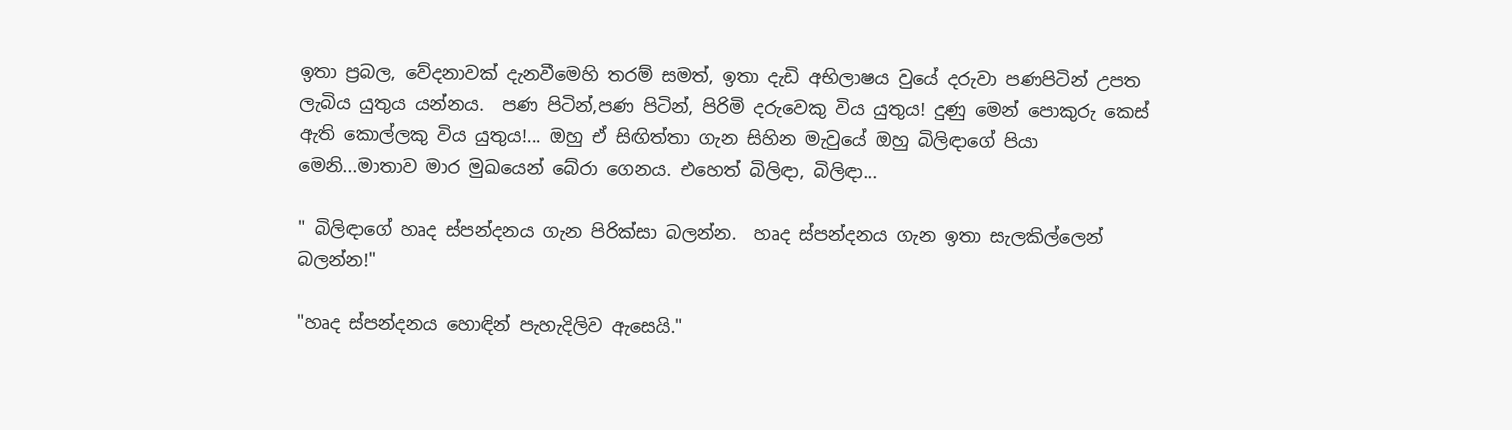ඉතා ප්‍රබල, වේදනාවක් දැනවීමෙහි තරම් සමත්, ඉතා දැඩි අභිලාෂය වුයේ දරුවා පණපිටින් උපත ලැබිය යුතුය යන්නය.  පණ පිටින්,පණ පිටින්, පිරිමි දරුවෙකු විය යුතුය! දුණු මෙන් පොකුරු කෙස් ඇති කොල්ලකු විය යුතුය!... ඔහු ඒ සිඟිත්තා ගැන සිහින මැවුයේ ඔහු බිලිඳාගේ පියා මෙනි...මාතාව මාර මුඛයෙන් බේරා ගෙනය. එහෙත් බිලිඳා, බිලිඳා...

" බිලිඳාගේ හෘද ස්පන්දනය ගැන පිරික්සා බලන්න.  හෘද ස්පන්දනය ගැන ඉතා සැලකිල්ලෙන් බලන්න!"

"හෘද ස්පන්දනය හොඳින් පැහැදිලිව ඇසෙයි."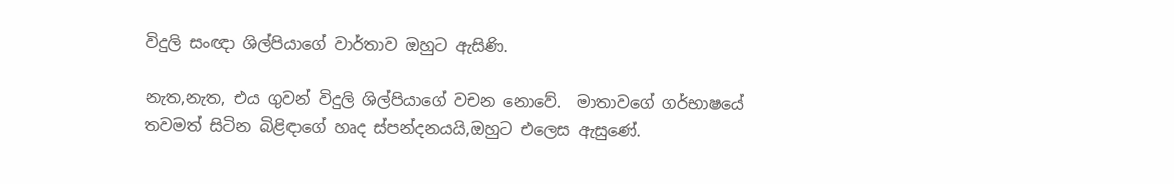විදුලි සංඥා ශිල්පියාගේ වාර්තාව ඔහුට ඇසිණි.

නැත,නැත, එය ගුවන් විදුලි ශිල්පියාගේ වචන නොවේ.  මාතාවගේ ගර්භාෂයේ තවමත් සිටින බිළිඳාගේ හෘද ස්පන්දනයයි,ඔහුට එලෙස ඇසුණේ.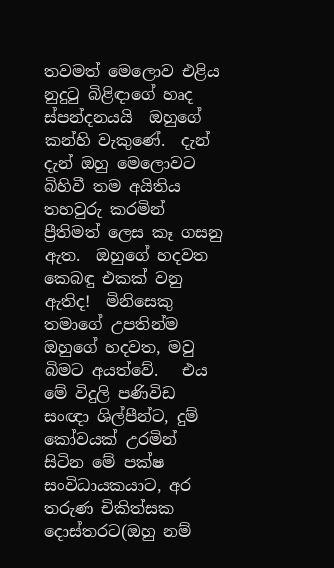තවමත් මෙලොව එළිය නුදුටු බිළිඳාගේ හෘද ස්පන්දනයයි  ඔහුගේ කන්හි වැකුණේ.  දැන් දැන් ඔහු මෙලොවට බිහිවී තම අයිතිය තහවුරු කරමින් ප්‍රීතිමත් ලෙස කෑ ගසනු ඇත.  ඔහුගේ හදවත කෙබඳු එකක් වනු ඇතිද!  මිනිසෙකු තමාගේ උපතින්ම ඔහුගේ හදවත, මවු බිමට අයත්වේ.   එය මේ විදුලි පණිවිඩ සංඥා ශිල්පීන්ට, දුම් කෝවයක් උරමින් සිටින මේ පක්ෂ සංවිධායකයාට, අර තරුණ චිකිත්සක දොස්තරට(ඔහු නම්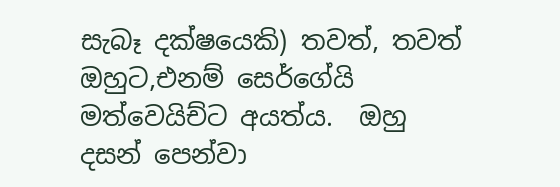සැබෑ දක්ෂයෙකි) තවත්, තවත් ඔහුට,එනම් සෙර්ගේයි මත්වෙයිච්ට අයත්ය.  ඔහු දසන් පෙන්වා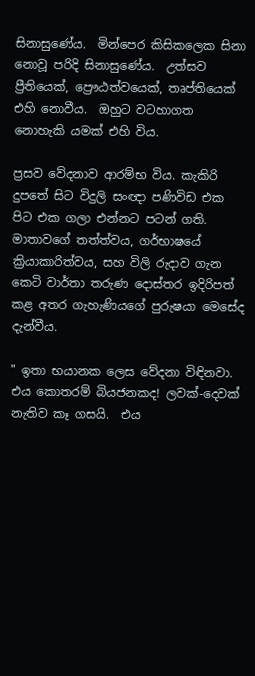සිනාසුණේය.  මින්පෙර කිසිකලෙක සිනා නොවූ පරිදි සිනාසුණේය.  උත්සව ප්‍රීතියෙක්, ප්‍රෞඨත්වයෙක්, තෘප්තියෙක් එහි නොවීය.  ඔහුට වටහාගත නොහැකි යමක් එහි විය.

ප්‍රසව වේදනාව ආරම්භ විය. කැකිරි දුපතේ සිට විදුලි සංඥා පණිවිඩ එක පිට එක ගලා එන්නට පටන් ගති.  මාතාවගේ තත්ත්වය, ගර්භාෂයේ ක්‍රියාකාරිත්වය, සහ විලි රුදාව ගැන කෙටි වාර්තා තරුණ දොස්තර ඉදිරිපත් කළ අතර ගැහැණියගේ පුරුෂයා මෙසේද දැන්වීය.

" ඉතා භයානක ලෙස වේදනා විඳිනවා. එය කොතරම් බියජනකද! ලවක්-දෙවක් නැතිව කෑ ගසයි.  එය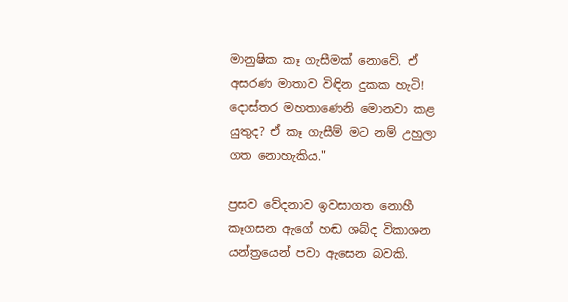මානුෂික කෑ ගැසීමක් නොවේ. ඒ අසරණ මාතාව විඳින දුකක හැටි! දොස්තර මහතාණෙනි මොනවා කළ යුතුද? ඒ කෑ ගැසීම් මට නම් උහුලා ගත නොහැකිය."

ප්‍රසව වේදනාව ඉවසාගත නොහී කෑගසන ඇගේ හඬ ශබ්ද විකාශන යන්ත්‍රයෙන් පවා ඇසෙන බවකි.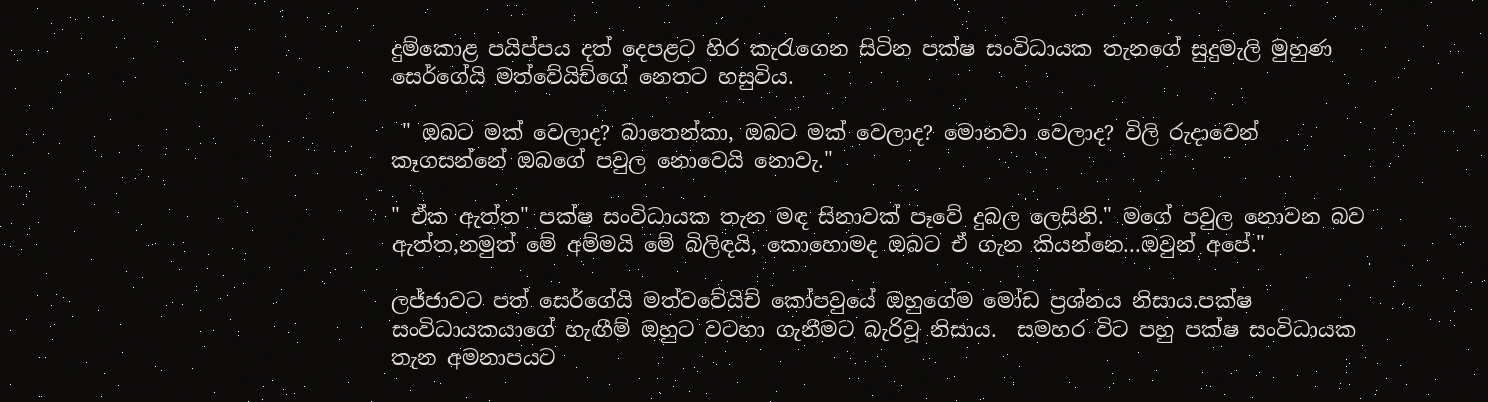දුම්කොළ පයිප්පය දත් දෙපළට හිර කැරැගෙන සිටින පක්ෂ සංවිධායක තැනගේ සුදුමැලි මුහුණ සෙර්ගේයි මත්වේයිච්ගේ නෙතට හසුවිය.

 " ඔබට මක් වෙලාද? බාතෙන්කා, ඔබට මක් වෙලාද? මොනවා වෙලාද? විලි රුදාවෙන් කෑගසන්නේ ඔබගේ පවුල නොවෙයි නොවැ."

" ඒක ඇත්ත" පක්ෂ සංවිධායක තැන මඳ සිනාවක් පෑවේ දුබල ලෙසිනි." මගේ පවුල නොවන බව ඇත්ත,නමුත් මේ අම්මයි මේ බිලිඳයි, කොහොමද ඔබට ඒ ගැන කියන්නෙ...ඔවුන් අපේ."

ලජ්ජාවට පත් සෙර්ගේයි මත්වවේයිච් කෝපවුයේ ඔහුගේම මෝඩ ප්‍රශ්නය නිසාය.පක්ෂ සංවිධායකයාගේ හැඟීම් ඔහුට වටහා ගැනීමට බැරිවූ නිසාය.  සමහර විට පහු පක්ෂ සංවිධායක තැන අමනාපයට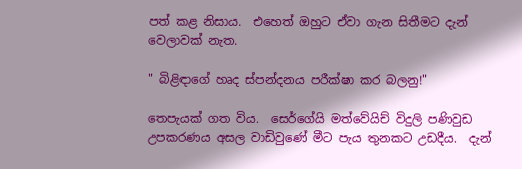පත් කළ නිසාය.  එහෙත් ඔහුට ඒවා ගැන සිතීමට දැන් වෙලාවක් නැත.

" බිළිඳාගේ හෘද ස්පන්දනය පරීක්ෂා කර බලනු!"

තෙපැයක් ගත විය.  සෙර්ගේයි මත්වේයිච් විදුලි පණිවුඩ උපකරණය අසල වාඩිවුණේ මීට පැය තුනකට උඩදීය.  දැන්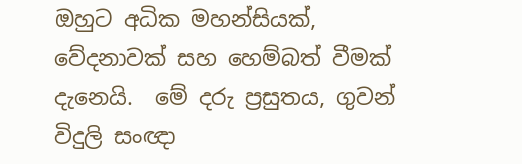ඔහුට අධික මහන්සියක්, වේදනාවක් සහ හෙම්බත් වීමක් දැනෙයි.  මේ දරු ප්‍රසුතය, ගුවන් විදුලි සංඥා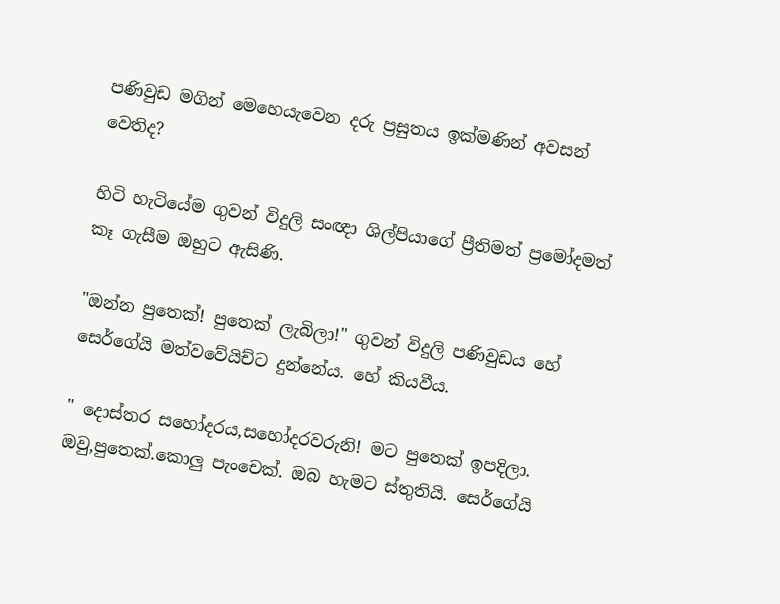පණිවුඩ මගින් මෙහෙයැවෙන දරු ප්‍රසුතය ඉක්මණින් අවසන් වෙතිද?

හිටි හැටියේම ගුවන් විදුලි සංඥා ශිල්පියාගේ ප්‍රීතිමත් ප්‍රමෝදමත් කෑ ගැසීම ඔහුට ඇසිණි.

"ඔන්න පුතෙක්! පුතෙක් ලැබිලා!" ගුවන් විදුලි පණිවුඩය හේ සෙර්ගේයි මත්වවේයිච්ට දුන්නේය. හේ කියවීය.

" දොස්තර සහෝදරය,සහෝදරවරුනි! මට පුතෙක් ඉපදිලා. ඔවු,පුතෙක්.කොලු පැංචෙක්. ඔබ හැමට ස්තුතියි. සෙර්ගේයි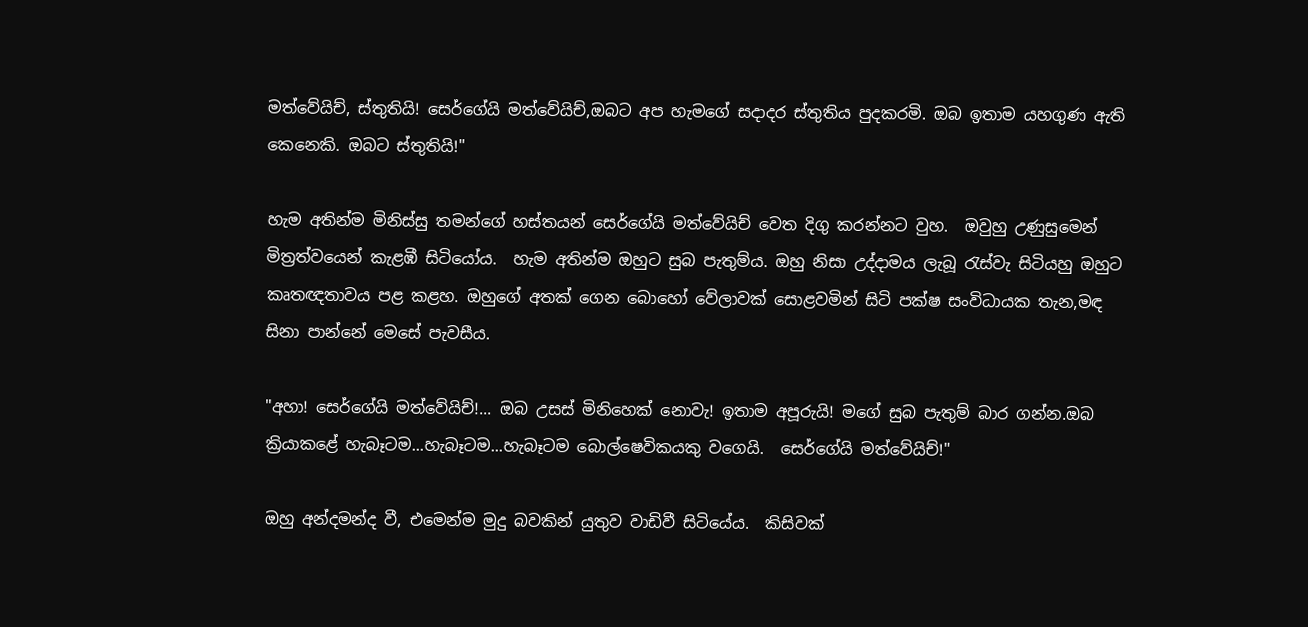මත්වේයිච්, ස්තුතියි! සෙර්ගේයි මත්වේයිච්,ඔබට අප හැමගේ සදාදර ස්තුතිය පුදකරමි. ඔබ ඉතාම යහගුණ ඇති කෙනෙකි. ඔබට ස්තුතියි!"

හැම අතින්ම මිනිස්සු තමන්ගේ හස්තයන් සෙර්ගේයි මත්වේයිච් වෙත දිගු කරන්නට වුහ.  ඔවුහු උණුසුමෙන් මිත්‍රත්වයෙන් කැළඹී සිටියෝය.  හැම අතින්ම ඔහුට සුබ පැතුම්ය. ඔහු නිසා උද්දාමය ලැබූ රැස්වැ සිටියහු ඔහුට කෘතඥතාවය පළ කළහ. ඔහුගේ අතක් ගෙන බොහෝ වේලාවක් සොළවමින් සිටි පක්ෂ සංවිධායක තැන,මඳ සිනා පාන්නේ මෙසේ පැවසීය.

"අහා! සෙර්ගේයි මත්වේයිච්!... ඔබ උසස් මිනිහෙක් නොවැ! ඉතාම අපූරුයි! මගේ සුබ පැතුම් බාර ගන්න.ඔබ ක්‍රියාකළේ හැබෑටම...හැබෑටම...හැබෑටම බොල්ෂෙවිකයකු වගෙයි.  සෙර්ගේයි මත්වේයිච්!"

ඔහු අන්දමන්ද වී, එමෙන්ම මුදු බවකින් යුතුව වාඩිවී සිටියේය.  කිසිවක්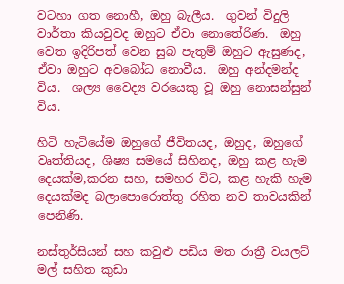වටහා ගත නොහී, ඔහු බැලීය.  ගුවන් විදුලි වාර්තා කියවුවද ඔහුට ඒවා නොතේරිණ.  ඔහු වෙත ඉදිරිපත් වෙන සුබ පැතුම් ඔහුට ඇසුණද, ඒවා ඔහුට අවබෝධ නොවීය.  ඔහු අන්දමන්ද විය.  ශල්‍ය වෛද්‍ය වරයෙකු වූ ඔහු නොසන්සුන් විය.

හිටි හැටියේම ඔහුගේ ජීවිතයද, ඔහුද, ඔහුගේ වෘත්තියද, ශිෂ්‍ය සමයේ සිහිනද, ඔහු කළ හැම දෙයක්ම,කරන සහ, සමහර විට, කළ හැකි හැම දෙයක්මද බලාපොරොත්තු රහිත නව තාවයකින් පෙනිණි.

නස්තුර්සියන් සහ කවුළු පඩිය මත රාත්‍රී වයලට් මල් සහිත කුඩා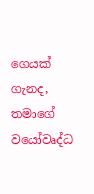ගෙයක් ගැනද, තමාගේ වයෝවෘද්ධ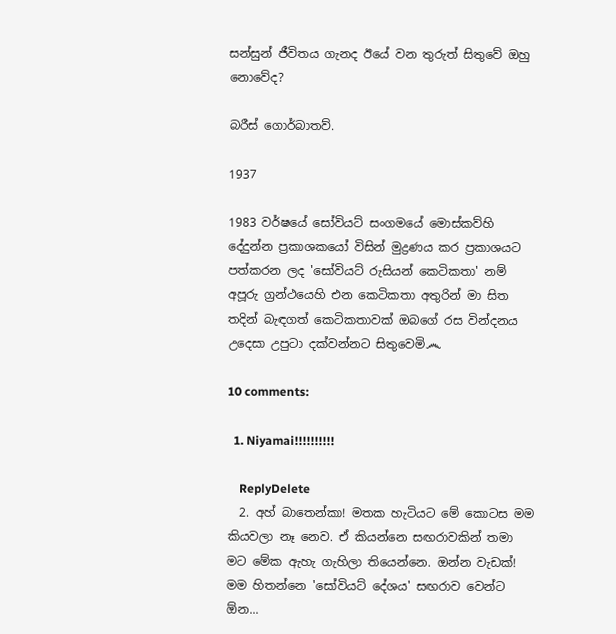සන්සුන් ජීවිතය ගැනද ඊයේ වන තුරුත් සිතුවේ ඔහු නොවේද?

බරීස් ගොර්බාතව්.

1937

1983 වර්ෂයේ සෝවියට් සංගමයේ මොස්කව්හි දේදුන්න ප්‍රකාශකයෝ විසින් මුද්‍රණය කර ප්‍රකාශයට පත්කරන ලද 'සෝවියට් රුසියන් කෙටිකතා' නම් අපූරු ග්‍රන්ථයෙහි එන කෙටිකතා අතුරින් මා සිත තදින් බැඳගත් කෙටිකතාවක් ඔබගේ රස වින්දනය උදෙසා උපුටා දක්වන්නට සිතුවෙමි෴

10 comments:

  1. Niyamai!!!!!!!!!!

    ReplyDelete
  2. අහ් බාතෙන්කා! මතක හැටියට මේ කොටස මම කියවලා නෑ නෙව. ඒ කියන්නෙ සඟරාවකින් තමා මට මේක ඇහැ ගැහිලා තියෙන්නෙ. ඔන්න වැඩක්! මම හිතන්නෙ 'සෝවියට් දේශය' සඟරාව වෙන්ට ඕන...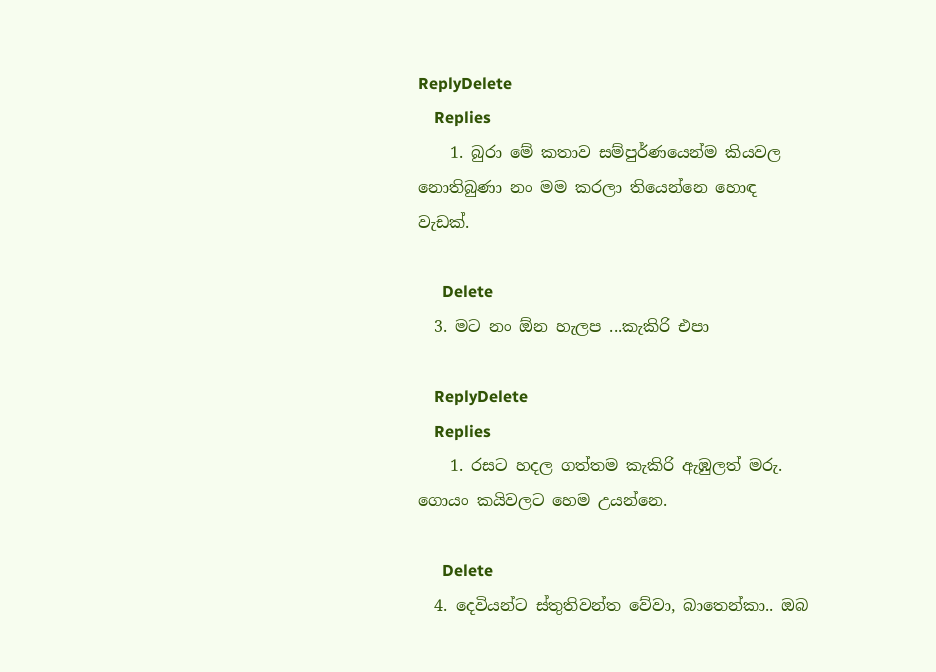ReplyDelete
    Replies
    1. බුරා මේ කතාව සම්පුර්ණයෙන්ම කියවල නොතිබුණා නං මම කරලා තියෙන්නෙ හොඳ වැඩක්.

      Delete
  3. මට නං ඕන හැලප ...කැකිරි එපා

    ReplyDelete
    Replies
    1. රසට හදල ගත්තම කැකිරි ඇඹුලත් මරු. ගොයං කයිවලට හෙම උයන්නෙ.

      Delete
  4. දෙවියන්ට ස්තුතිවන්ත වේවා, බාතෙන්කා.. ඔබ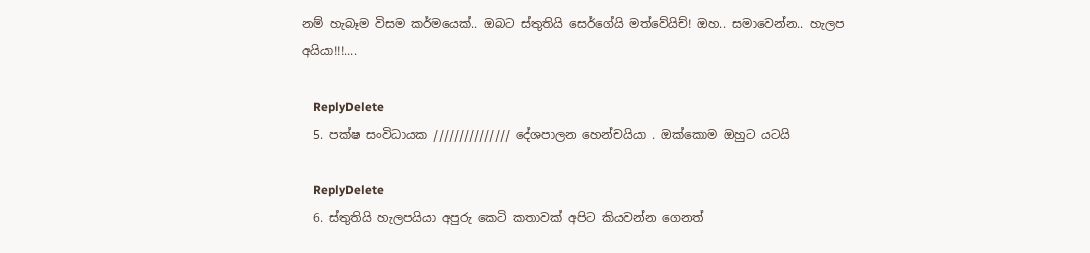නම් හැබෑම විසම කර්මයෙක්.. ඔබට ස්තුතියි සෙර්ගේයි මත්වේයිච්! ඔහ.. සමාවෙන්න.. හැලප අයියා!!!....

    ReplyDelete
  5. පක්ෂ සංවිධායක /////////////// දේශපාලන හෙන්චයියා . ඔක්කොම ඔහුට යටයි

    ReplyDelete
  6. ස්තුතියි හැලපයියා අපුරු කෙටි කතාවක් අපිට කියවන්න ගෙනත්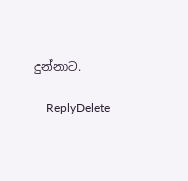දුන්නාට.

    ReplyDelete